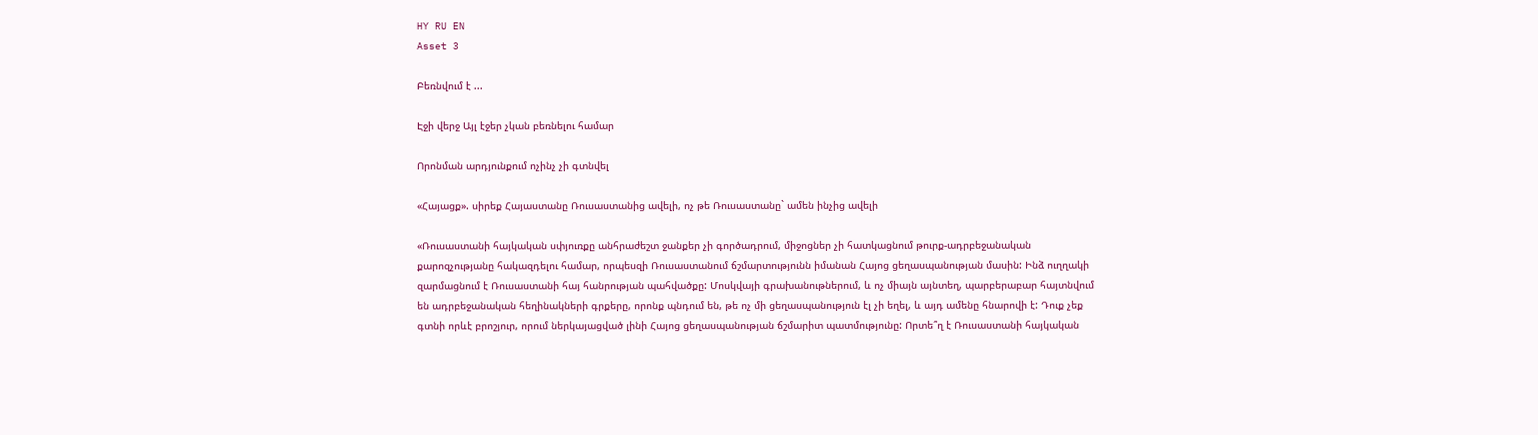HY RU EN
Asset 3

Բեռնվում է ...

Էջի վերջ Այլ էջեր չկան բեռնելու համար

Որոնման արդյունքում ոչինչ չի գտնվել

«Հայացք». սիրեք Հայաստանը Ռուսաստանից ավելի, ոչ թե Ռուսաստանը` ամեն ինչից ավելի

«Ռուսաստանի հայկական սփյուռքը անհրաժեշտ ջանքեր չի գործադրում, միջոցներ չի հատկացնում թուրք-ադրբեջանական քարոզչությանը հակազդելու համար, որպեսզի Ռուսաստանում ճշմարտությունն իմանան Հայոց ցեղասպանության մասին: Ինձ ուղղակի զարմացնում է Ռուսաստանի հայ հանրության պահվածքը: Մոսկվայի գրախանութներում, և ոչ միայն այնտեղ, պարբերաբար հայտնվում են ադրբեջանական հեղինակների գրքերը, որոնք պնդում են, թե ոչ մի ցեղասպանություն էլ չի եղել, և այդ ամենը հնարովի է: Դուք չեք գտնի որևէ բրոշյուր, որում ներկայացված լինի Հայոց ցեղասպանության ճշմարիտ պատմությունը: Որտե՞ղ է Ռուսաստանի հայկական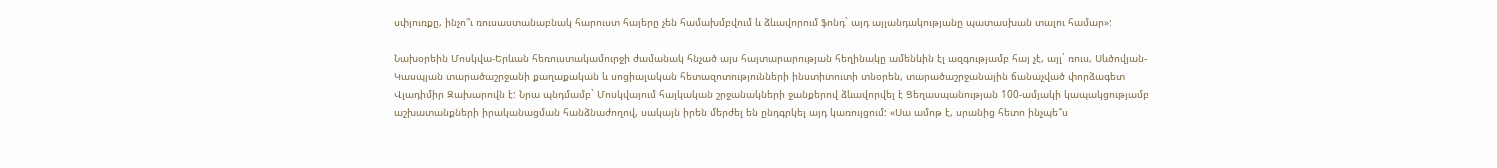սփյուռքը, ինչո՞ւ ռուսաստանաբնակ հարուստ հայերը չեն համախմբվում և ձևավորում ֆոնդ` այդ այլանդակությանը պատասխան տալու համար»:

Նախօրեին Մոսկվա-Երևան հեռուստակամուրջի ժամանակ հնչած այս հայտարարության հեղինակը ամենևին էլ ազգությամբ հայ չէ, այլ` ռուս, Սևծովյան-Կասպյան տարածաշրջանի քաղաքական և սոցիալական հետազոտությունների ինստիտուտի տնօրեն, տարածաշրջանային ճանաչված փորձագետ Վլադիմիր Զախարովն է: Նրա պնդմամբ` Մոսկվայում հայկական շրջանակների ջանքերով ձևավորվել է Ցեղասպանության 100-ամյակի կապակցությամբ աշխատանքների իրականացման հանձնաժողով, սակայն իրեն մերժել են ընդգրկել այդ կառույցում: «Սա ամոթ է, սրանից հետո ինչպե՞ս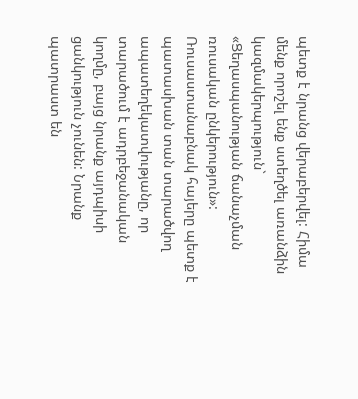պետք է նրանց վերաբերվել: Հիմա մենք որոշել ենք ստեղծել առանձին կազմակերպություն` «Ցեղասպանության ճանաչման ռուսական ընկերություն»: Ռուսաստանաբնակ հայերը պետք է պատասխան տան տարածվող ապատեղեկատվությանը, որ տարածում է ադրբեջանական կողմը, բայց նրանք այդպիսի ցանկություն չունեն: Նրանք պատրաստ են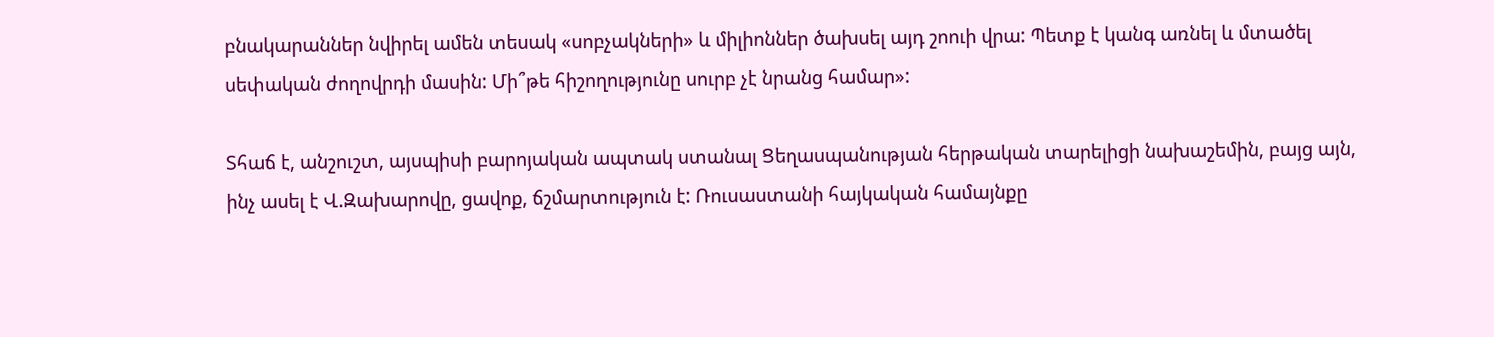բնակարաններ նվիրել ամեն տեսակ «սոբչակների» և միլիոններ ծախսել այդ շոուի վրա: Պետք է կանգ առնել և մտածել սեփական ժողովրդի մասին: Մի՞թե հիշողությունը սուրբ չէ նրանց համար»:

Տհաճ է, անշուշտ, այսպիսի բարոյական ապտակ ստանալ Ցեղասպանության հերթական տարելիցի նախաշեմին, բայց այն, ինչ ասել է Վ.Զախարովը, ցավոք, ճշմարտություն է: Ռուսաստանի հայկական համայնքը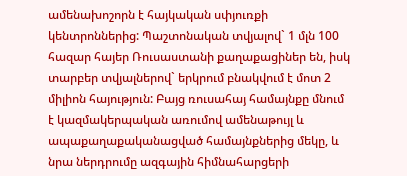ամենախոշորն է հայկական սփյուռքի կենտրոններից: Պաշտոնական տվյալով` 1 մլն 100 հազար հայեր Ռուսաստանի քաղաքացիներ են, իսկ տարբեր տվյալներով` երկրում բնակվում է մոտ 2 միլիոն հայություն: Բայց ռուսահայ համայնքը մնում է կազմակերպական առումով ամենաթույլ և ապաքաղաքականացված համայնքներից մեկը, և նրա ներդրումը ազգային հիմնահարցերի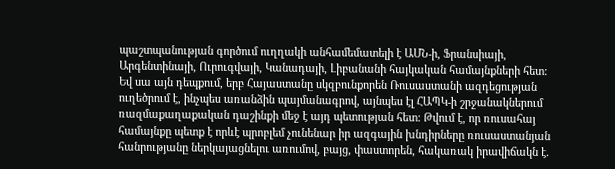պաշտպանության գործում ուղղակի անհամեմատելի է ԱՄՆ-ի, Ֆրանսիայի, Արգենտինայի, Ուրուգվայի, Կանադայի, Լիբանանի հայկական համայնքների հետ: Եվ սա այն դեպքում, երբ Հայաստանը սկզբունքորեն Ռուսաստանի ազդեցության ուղեծրում է, ինչպես առանձին պայմանագրով, այնպես էլ ՀԱՊԿ-ի շրջանակներում ռազմաքաղաքական դաշինքի մեջ է այդ պետության հետ: Թվում է, որ ռուսահայ համայնքը պետք է որևէ պրոբլեմ չունենար իր ազգային խնդիրները ռուսաստանյան հանրությանը ներկայացնելու առումով, բայց, փաստորեն, հակառակ իրավիճակն է.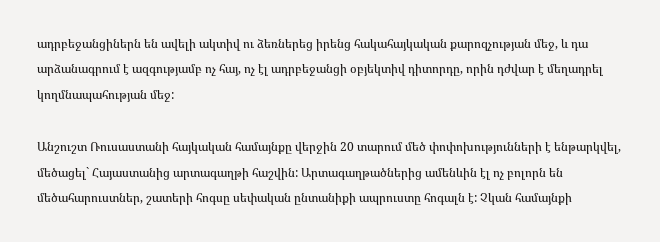ադրբեջանցիներն են ավելի ակտիվ ու ձեռներեց իրենց հակահայկական քարոզչության մեջ, և դա արձանագրում է ազգությամբ ոչ հայ, ոչ էլ ադրբեջանցի օբյեկտիվ դիտորդը, որին դժվար է մեղադրել կողմնապահության մեջ:

Անշուշտ Ռուսաստանի հայկական համայնքը վերջին 20 տարում մեծ փոփոխությունների է ենթարկվել, մեծացել` Հայաստանից արտագաղթի հաշվին: Արտագաղթածներից ամենևին էլ ոչ բոլորն են մեծահարուստներ, շատերի հոգսը սեփական ընտանիքի ապրուստը հոգալն է: Չկան համայնքի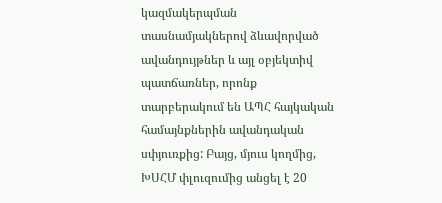կազմակերպման տասնամյակներով ձևավորված ավանդույթներ և այլ օբյեկտիվ պատճառներ, որոնք տարբերակում են ԱՊՀ հայկական համայնքներին ավանդական սփյուռքից: Բայց, մյուս կողմից, ԽՍՀՄ փլուզումից անցել է 20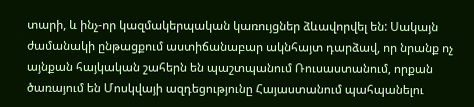տարի, և ինչ-որ կազմակերպական կառույցներ ձևավորվել են: Սակայն ժամանակի ընթացքում աստիճանաբար ակնհայտ դարձավ, որ նրանք ոչ այնքան հայկական շահերն են պաշտպանում Ռուսաստանում, որքան ծառայում են Մոսկվայի ազդեցությունը Հայաստանում պահպանելու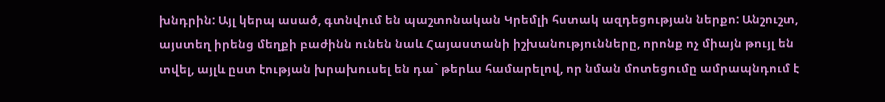խնդրին: Այլ կերպ ասած, գտնվում են պաշտոնական Կրեմլի հստակ ազդեցության ներքո: Անշուշտ, այստեղ իրենց մեղքի բաժինն ունեն նաև Հայաստանի իշխանությունները, որոնք ոչ միայն թույլ են տվել, այլև ըստ էության խրախուսել են դա` թերևս համարելով, որ նման մոտեցումը ամրապնդում է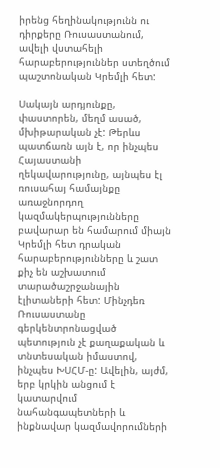իրենց հեղինակությունն ու դիրքերը Ռուսաստանում, ավելի վստահելի հարաբերություններ ստեղծում պաշտոնական Կրեմլի հետ:

Սակայն արդյունքը, փաստորեն, մեղմ ասած, մխիթարական չէ: Թերևս պատճառն այն է, որ ինչպես Հայաստանի ղեկավարությունը, այնպես էլ ռուսահայ համայնքը առաջնորդող կազմակերպությունները բավարար են համարում միայն Կրեմլի հետ դրական հարաբերությունները և շատ քիչ են աշխատում տարածաշրջանային էլիտաների հետ: Մինչդեռ Ռուսաստանը գերկենտրոնացված պետություն չէ քաղաքական և տնտեսական իմաստով, ինչպես ԽՍՀՄ-ը: Ավելին, այժմ, երբ կրկին անցում է կատարվում նահանգապետների և ինքնավար կազմավորումների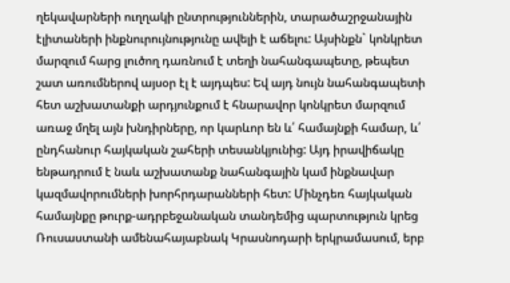ղեկավարների ուղղակի ընտրություններին, տարածաշրջանային էլիտաների ինքնուրույնությունը ավելի է աճելու: Այսինքն` կոնկրետ մարզում հարց լուծող դառնում է տեղի նահանգապետը, թեպետ շատ առումներով այսօր էլ է այդպես: Եվ այդ նույն նահանգապետի հետ աշխատանքի արդյունքում է հնարավոր կոնկրետ մարզում առաջ մղել այն խնդիրները, որ կարևոր են և՛ համայնքի համար, և՛ ընդհանուր հայկական շահերի տեսանկյունից: Այդ իրավիճակը ենթադրում է նաև աշխատանք նահանգային կամ ինքնավար կազմավորումների խորհրդարանների հետ: Մինչդեռ հայկական համայնքը թուրք-ադրբեջանական տանդեմից պարտություն կրեց Ռուսաստանի ամենահայաբնակ Կրասնոդարի երկրամասում, երբ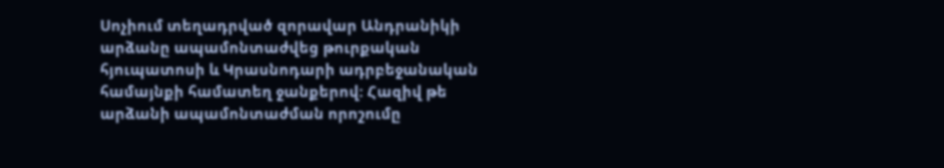Սոչիում տեղադրված զորավար Անդրանիկի արձանը ապամոնտաժվեց թուրքական հյուպատոսի և Կրասնոդարի ադրբեջանական համայնքի համատեղ ջանքերով: Հազիվ թե արձանի ապամոնտաժման որոշումը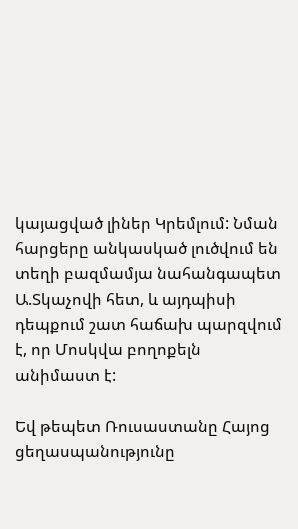կայացված լիներ Կրեմլում: Նման հարցերը անկասկած լուծվում են տեղի բազմամյա նահանգապետ Ա.Տկաչովի հետ, և այդպիսի դեպքում շատ հաճախ պարզվում է, որ Մոսկվա բողոքելն անիմաստ է:

Եվ թեպետ Ռուսաստանը Հայոց ցեղասպանությունը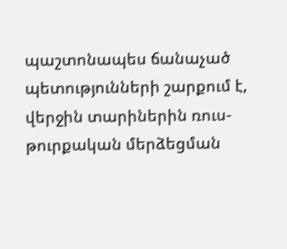պաշտոնապես ճանաչած պետությունների շարքում է, վերջին տարիներին ռուս-թուրքական մերձեցման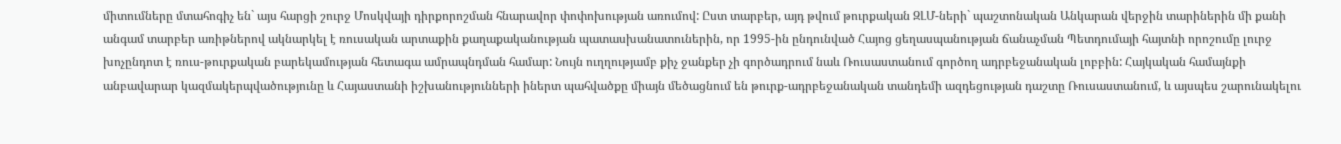միտումները մտահոգիչ են` այս հարցի շուրջ Մոսկվայի դիրքորոշման հնարավոր փոփոխության առումով: Ըստ տարբեր, այդ թվում թուրքական ԶԼՄ-ների` պաշտոնական Անկարան վերջին տարիներին մի քանի անգամ տարբեր առիթներով ակնարկել է ռուսական արտաքին քաղաքականության պատասխանատուներին, որ 1995-ին ընդունված Հայոց ցեղասպանության ճանաչման Պետդումայի հայտնի որոշումը լուրջ խոչընդոտ է ռուս-թուրքական բարեկամության հետագա ամրապնդման համար: Նույն ուղղությամբ քիչ ջանքեր չի գործադրում նաև Ռուսաստանում գործող ադրբեջանական լոբբին: Հայկական համայնքի անբավարար կազմակերպվածությունը և Հայաստանի իշխանությունների իներտ պահվածքը միայն մեծացնում են թուրք-ադրբեջանական տանդեմի ազդեցության դաշտը Ռուսաստանում, և այսպես շարունակելու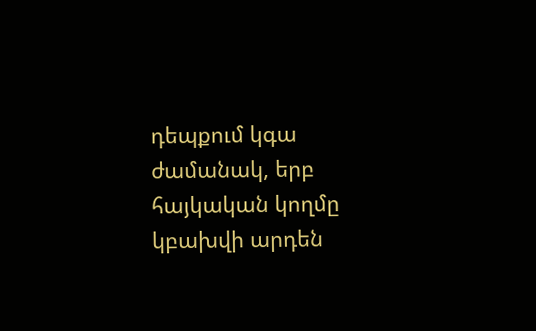դեպքում կգա ժամանակ, երբ հայկական կողմը կբախվի արդեն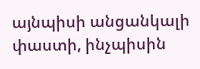այնպիսի անցանկալի փաստի, ինչպիսին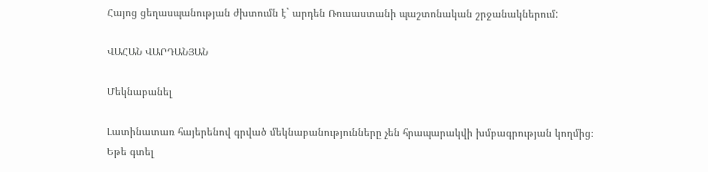Հայոց ցեղասպանության ժխտումն է` արդեն Ռուսաստանի պաշտոնական շրջանակներում:

ՎԱՀԱՆ ՎԱՐԴԱՆՅԱՆ

Մեկնաբանել

Լատինատառ հայերենով գրված մեկնաբանությունները չեն հրապարակվի խմբագրության կողմից։
Եթե գտել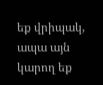եք վրիպակ, ապա այն կարող եք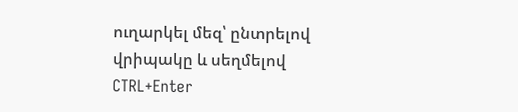ուղարկել մեզ՝ ընտրելով վրիպակը և սեղմելով CTRL+Enter